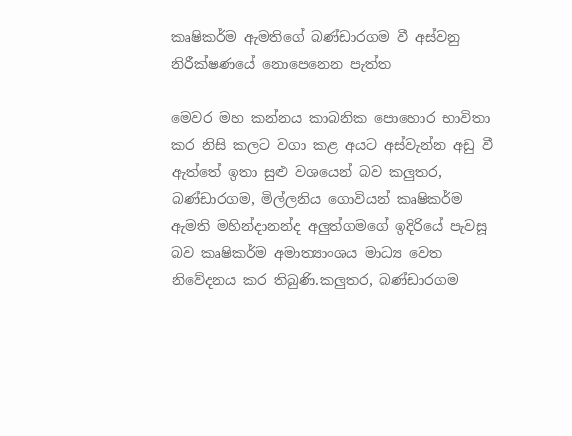කෘෂිකර්ම ඇමතිගේ බණ්ඩාරගම වී අස්වනු නිරීක්ෂණයේ නොපෙනෙන පැත්ත

මෙවර මහ කන්නය කාබනික පොහොර භාවිතා කර නිසි කලට වගා කළ අයට අස්වැන්න අඩු වී ඇත්තේ ඉතා සුළු වශයෙන් බව කලුතර, බණ්ඩාරගම, මිල්ලනිය ගොවියන් කෘෂිකර්ම ඇමති මහින්දානන්ද අලුත්ගමගේ ඉදිරියේ පැවසූ බව කෘෂිකර්ම අමාත්‍යාංශය මාධ්‍ය වෙත නිවේදනය කර තිබුණි.කලුතර, බණ්ඩාරගම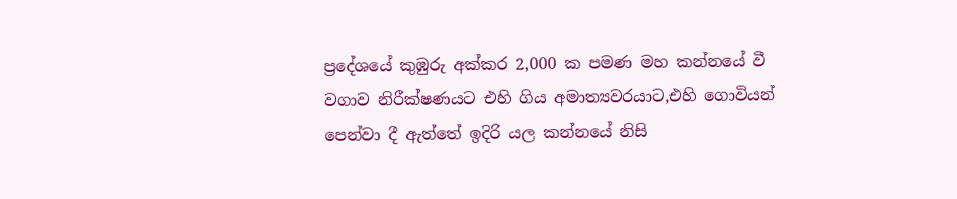ප්‍රදේශයේ කුඹුරු අක්කර 2,000 ක පමණ මහ කන්නයේ වී වගාව නිරීක්ෂණයට එහි ගිය අමාත්‍යවරයාට,එහි ගොවියන් පෙන්වා දී ඇත්තේ ඉදිරි යල කන්නයේ නිසි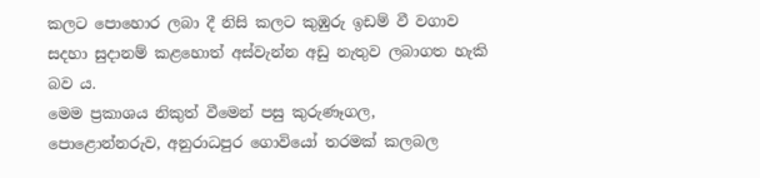කලට පොහොර ලබා දී නිසි කලට කුඹුරු ඉඩම් වී වගාව සදහා සුදානම් කළහොත් අස්වැන්න අඩු නැතුව ලබාගත හැකි බව ය.
මෙම ප්‍රකාශය නිකුත් වීමෙන් පසු කුරුණෑගල, පොළොන්නරුව, අනුරාධපුර ගොවියෝ තරමක් කලබල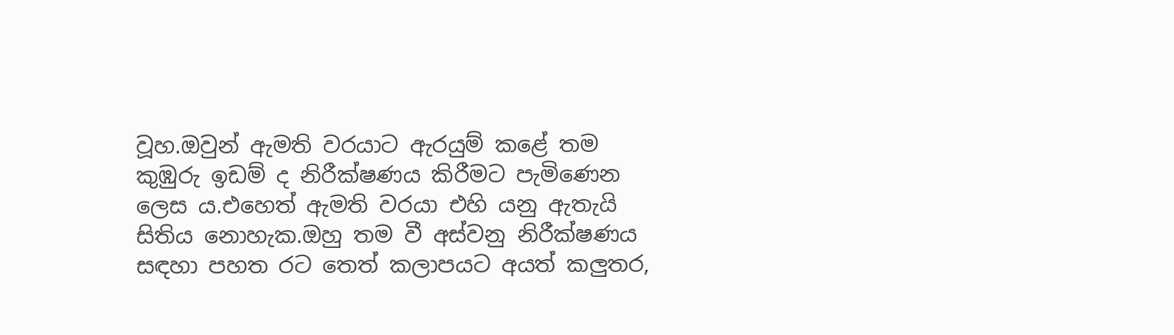වූහ.ඔවුන් ඇමති වරයාට ඇරයුම් කළේ තම කුඹුරු ඉඩම් ද නිරීක්ෂණය කිරීමට පැමිණෙන ලෙස ය.එහෙත් ඇමති වරයා එහි යනු ඇතැයි සිතිය නොහැක.ඔහු තම වී අස්වනු නිරීක්ෂණය සඳහා පහත රට තෙත් කලාපයට අයත් කලුතර,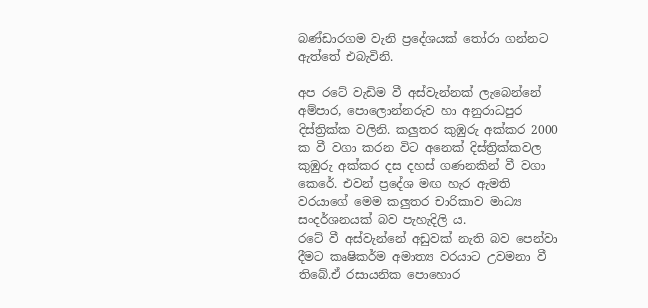බණ්ඩාරගම වැනි ප්‍රදේශයක් තෝරා ගන්නට ඇත්තේ එබැවිනි.

අප රටේ වැඩිම වී අස්වැන්නක් ලැබෙන්නේ අම්පාර, පොලොන්නරුව හා අනුරාධපුර දිස්ත්‍රික්ක වලිනි. කලුතර කුඹුරු අක්කර 2000 ක වී වගා කරන විට අනෙක් දිස්ත්‍රික්කවල කුඹුරු අක්කර දස දහස් ගණනකින් වී වගා කෙරේ. එවන් ප්‍රදේශ මඟ හැර ඇමති වරයාගේ මෙම කලුතර චාරිකාව මාධ්‍ය සංදර්ශනයක් බව පැහැදිලි ය.
රටේ වී අස්වැන්නේ අඩුවක් නැති බව පෙන්වා දීමට කෘෂිකර්ම අමාත්‍ය වරයාට උවමනා වී තිබේ.ඒ රසායනික පොහොර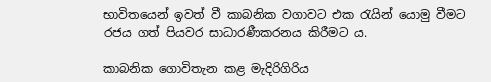භාවිතයෙන් ඉවත් වී කාබනික වගාවට එක රැයින් යොමු වීමට රජය ගත් පියවර සාධාරණීකරනය කිරීමට ය.

කාබනික ගොවිතැන කළ මැදිරිගිරිය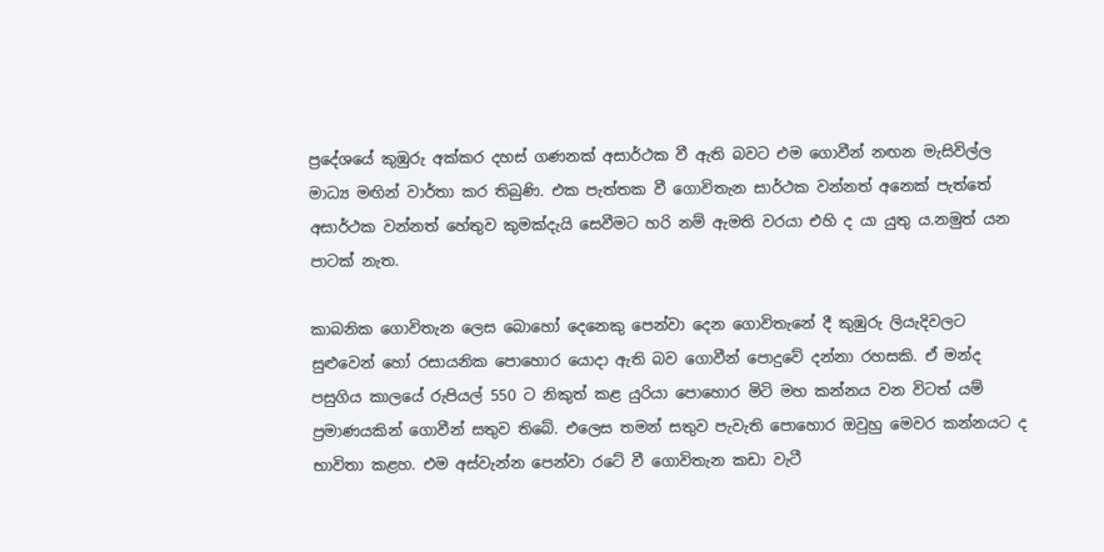ප්‍රදේශයේ කුඹුරු අක්කර දහස් ගණනක් අසාර්ථක වී ඇති බවට එම ගොවීන් නඟන මැසිවිල්ල මාධ්‍ය මඟින් වාර්තා කර තිබුණි. එක පැත්තක වී ගොවිතැන සාර්ථක වන්නත් අනෙක් පැත්තේ අසාර්ථක වන්නත් හේතුව කුමක්දැයි සෙවීමට හරි නම් ඇමති වරයා එහි ද යා යුතු ය.නමුත් යන පාටක් නැත.

කාබනික ගොවිතැන ලෙස බොහෝ දෙනෙකු පෙන්වා දෙන ගොවිතැනේ දී කුඹුරු ලියැදිවලට සුළුවෙන් හෝ රසායනික පොහොර යොදා ඇති බව ගොවීන් පොදුවේ දන්නා රහසකි. ඒ මන්ද පසුගිය කාලයේ රුපියල් 550 ට නිකුත් කළ යුරියා පොහොර මිටි මහ කන්නය වන විටත් යම් ප්‍රමාණයකින් ගොවීන් සතුව තිබේ. එලෙස තමන් සතුව පැවැති පොහොර ඔවුහු මෙවර කන්නයට ද භාවිතා කළහ. එම අස්වැන්න පෙන්වා රටේ වී ගොවිතැන කඩා වැටී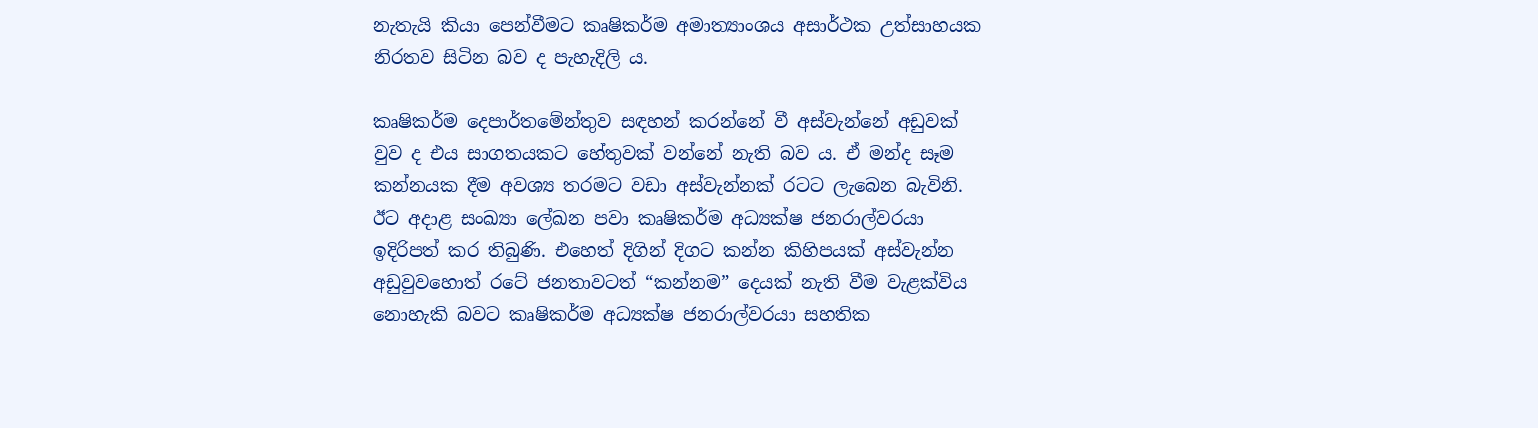නැතැයි කියා පෙන්වීමට කෘෂිකර්ම අමාත්‍යාංශය අසාර්ථක උත්සාහයක නිරතව සිටින බව ද පැහැදිලි ය.

කෘෂිකර්ම දෙපාර්තමේන්තුව සඳහන් කරන්නේ වී අස්වැන්නේ අඩුවක් වුව ද එය සාගතයකට හේතුවක් වන්නේ නැති බව ය. ඒ මන්ද සෑම කන්නයක දීම අවශ්‍ය තරමට වඩා අස්වැන්නක් රටට ලැබෙන බැවිනි. ඊට අදාළ සංඛ්‍යා ලේඛන පවා කෘෂිකර්ම අධ්‍යක්ෂ ජනරාල්වරයා ඉදිරිපත් කර තිබුණි. එහෙත් දිගින් දිගට කන්න කිහිපයක් අස්වැන්න අඩුවුවහොත් රටේ ජනතාවටත් “කන්නම” දෙයක් නැති වීම වැළක්විය නොහැකි බවට කෘෂිකර්ම අධ්‍යක්ෂ ජනරාල්වරයා සහතික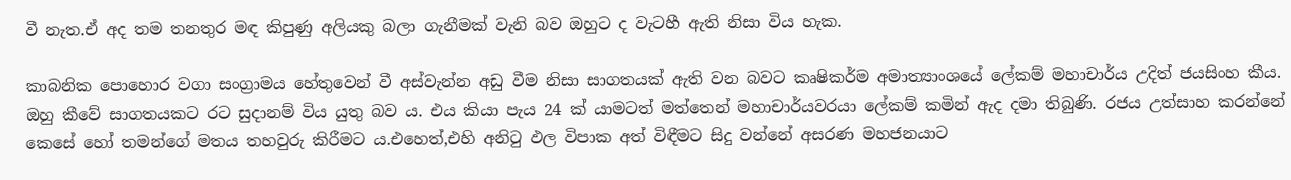වී නැත.ඒ අද තම තනතුර මඳ කිපුණු අලියකු බලා ගැනීමක් වැනි බව ඔහුට ද වැටහී ඇති නිසා විය හැක.

කාබනික පොහොර වගා සංග්‍රාමය හේතුවෙන් වී අස්වැන්න අඩු වීම නිසා සාගතයක් ඇති වන බවට කෘෂිකර්ම අමාත්‍යාංශයේ ලේකම් මහාචාර්ය උදිත් ජයසිංහ කීය. ඔහු කීවේ සාගතයකට රට සුදානම් විය යුතු බව ය. එය කියා පැය 24 ක් යාමටත් මත්තෙන් මහාචාර්යවරයා ලේකම් කමින් ඇද දමා තිබුණි. රජය උත්සාහ කරන්නේ කෙසේ හෝ තමන්ගේ මතය තහවුරු කිරීමට ය.එහෙත්,එහි අනිටු ඵල විපාක අත් විඳීමට සිදු වන්නේ අසරණ මහජනයාට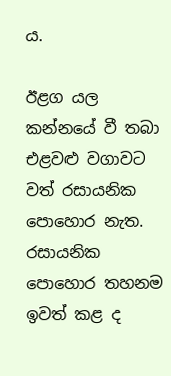ය.

ඊළග යල කන්නයේ වී තබා එළවළු වගාවට වත් රසායනික පොහොර නැත. රසායනික පොහොර තහනම ඉවත් කළ ද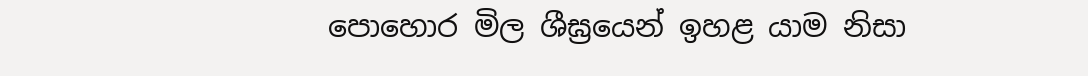පොහොර මිල ශීඝ්‍රයෙන් ඉහළ යාම නිසා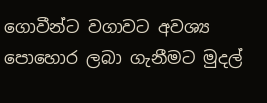ගොවීන්ට වගාවට අවශ්‍ය පොහොර ලබා ගැනීමට මුදල්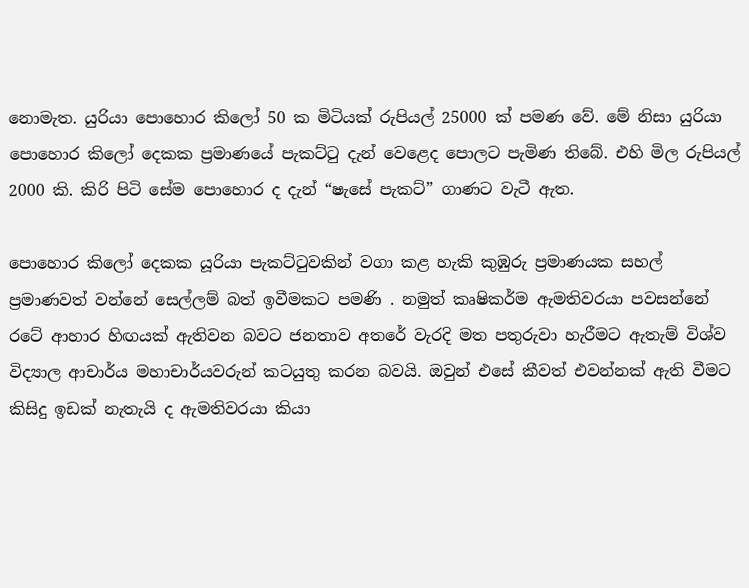නොමැත. යුරියා පොහොර කිලෝ 50 ක මිටියක් රුපියල් 25000 ක් පමණ වේ. මේ නිසා යුරියා පොහොර කිලෝ දෙකක ප්‍රමාණයේ පැකට්ටු දැන් වෙළෙද පොලට පැමිණ තිබේ. එහි මිල රුපියල් 2000 කි. කිරි පිටි සේම පොහොර ද දැන් “ෂැසේ පැකට්” ගාණට වැටී ඇත.

පොහොර කිලෝ දෙකක යූරියා පැකට්ටුවකින් වගා කළ හැකි කුඹුරු ප්‍රමාණයක සහල් ප්‍රමාණවත් වන්නේ සෙල්ලම් බත් ඉවීමකට පමණි . නමුත් කෘෂිකර්ම ඇමතිවරයා පවසන්නේ රටේ ආහාර හිඟයක් ඇතිවන බවට ජනතාව අතරේ වැරදි මත පතුරුවා හැරීමට ඇතැම් විශ්ව විද්‍යාල ආචාර්ය මහාචාර්යවරුන් කටයුතු කරන බවයි. ඔවුන් එසේ කීවත් එවන්නක් ඇති වීමට කිසිදු ඉඩක් නැතැයි ද ඇමතිවරයා කියා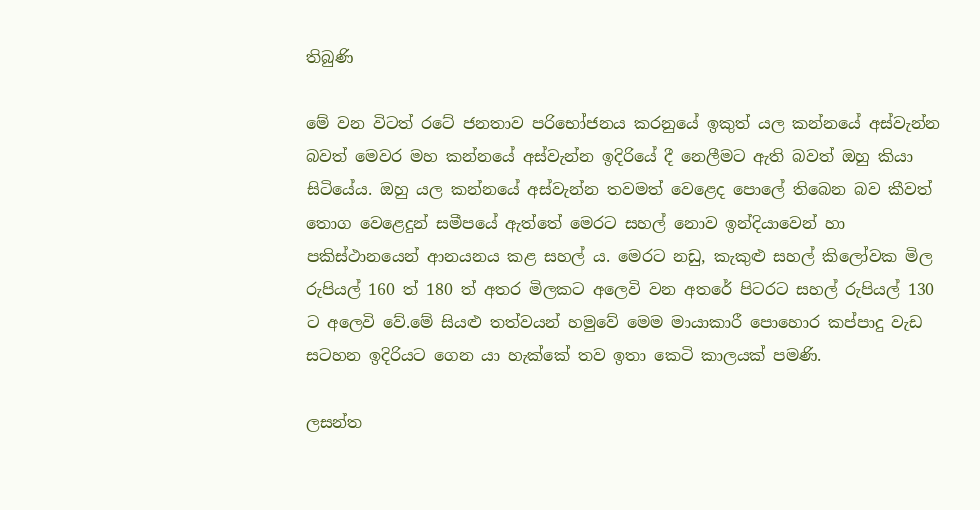තිබුණි

මේ වන විටත් රටේ ජනතාව පරිභෝජනය කරනුයේ ඉකුත් යල කන්නයේ අස්වැන්න බවත් මෙවර මහ කන්නයේ අස්වැන්න ඉදිරියේ දී නෙලීමට ඇති බවත් ඔහු කියා සිටියේය. ඔහු යල කන්නයේ අස්වැන්න තවමත් වෙළෙද පොලේ තිබෙන බව කීවත් තොග වෙළෙදුන් සමීපයේ ඇත්තේ මෙරට සහල් නොව ඉන්දියාවෙන් හා පකිස්ථානයෙන් ආනයනය කළ සහල් ය. මෙරට නඩු, කැකුළු සහල් කිලෝවක මිල රුපියල් 160 ත් 180 ත් අතර මිලකට අලෙවි වන අතරේ පිටරට සහල් රුපියල් 130 ට අලෙවි වේ.මේ සියළු තත්වයන් හමුවේ මෙම මායාකාරී පොහොර කප්පාදු වැඩ සටහන ඉදිරියට ගෙන යා හැක්කේ තව ඉතා කෙටි කාලයක් පමණි.

ලසන්ත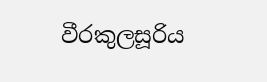වීරකුලසූරිය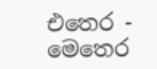එතෙර - මෙතෙර